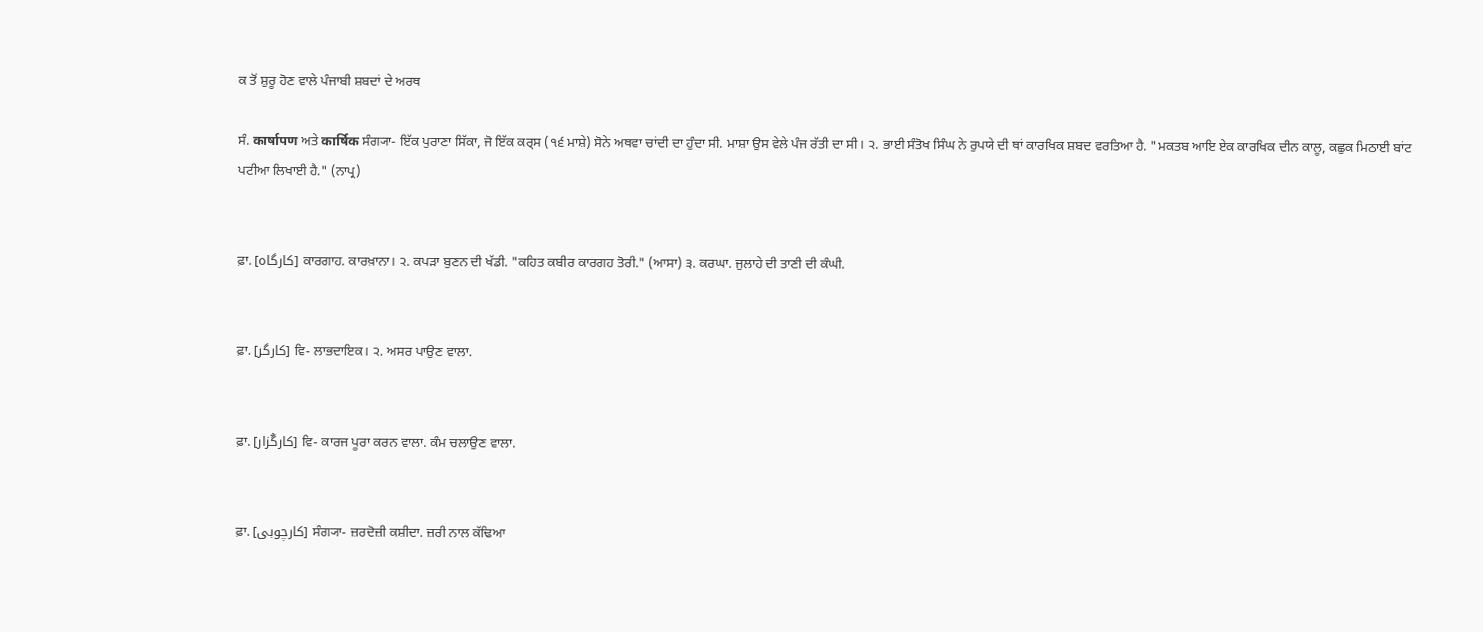ਕ ਤੋਂ ਸ਼ੁਰੂ ਹੋਣ ਵਾਲੇ ਪੰਜਾਬੀ ਸ਼ਬਦਾਂ ਦੇ ਅਰਥ

ਸੰ. कार्षापण ਅਤੇ कार्षिक ਸੰਗ੍ਯਾ- ਇੱਕ ਪੁਰਾਣਾ ਸਿੱਕਾ, ਜੋ ਇੱਕ ਕਰ੍‍ਸ (੧੬ ਮਾਸ਼ੇ) ਸੋਨੇ ਅਥਵਾ ਚਾਂਦੀ ਦਾ ਹੁੰਦਾ ਸੀ. ਮਾਸ਼ਾ ਉਸ ਵੇਲੇ ਪੰਜ ਰੱਤੀ ਦਾ ਸੀ। ੨. ਭਾਈ ਸੰਤੋਖ ਸਿੰਘ ਨੇ ਰੁਪਯੇ ਦੀ ਥਾਂ ਕਾਰਖਿਕ ਸ਼ਬਦ ਵਰਤਿਆ ਹੈ. "ਮਕਤਬ ਆਇ ਏਕ ਕਾਰਖਿਕ ਦੀਨ ਕਾਲੂ, ਕਛੁਕ ਮਿਠਾਈ ਬਾਂਟ ਪਟੀਆ ਲਿਖਾਈ ਹੈ." (ਨਾਪ੍ਰ)


ਫ਼ਾ. [کارگاہ] ਕਾਰਗਾਹ. ਕਾਰਖ਼ਾਨਾ। ੨. ਕਪੜਾ ਬੁਣਨ ਦੀ ਖੱਡੀ. "ਕਹਿਤ ਕਬੀਰ ਕਾਰਗਹ ਤੋਰੀ." (ਆਸਾ) ੩. ਕਰਘਾ. ਜੁਲਾਹੇ ਦੀ ਤਾਣੀ ਦੀ ਕੰਘੀ.


ਫ਼ਾ. [کارگر] ਵਿ- ਲਾਭਦਾਇਕ। ੨. ਅਸਰ ਪਾਉਣ ਵਾਲਾ.


ਫ਼ਾ. [کارگُزار] ਵਿ- ਕਾਰਜ ਪੂਰਾ ਕਰਨ ਵਾਲਾ. ਕੰਮ ਚਲਾਉਣ ਵਾਲਾ.


ਫ਼ਾ. [کارچوبی] ਸੰਗ੍ਯਾ- ਜ਼ਰਦੋਜ਼ੀ ਕਸ਼ੀਦਾ. ਜ਼ਰੀ ਨਾਲ ਕੱਢਿਆ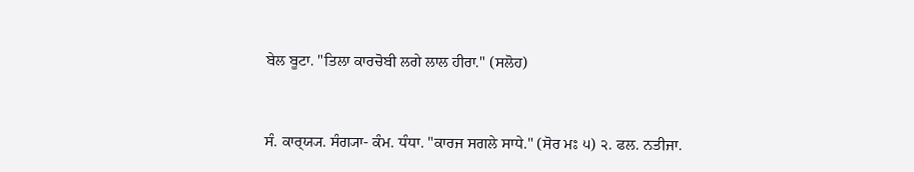ਬੇਲ ਬੂਟਾ. "ਤਿਲਾ ਕਾਰਚੋਬੀ ਲਗੇ ਲਾਲ ਹੀਰਾ." (ਸਲੋਹ)


ਸੰ. ਕਾਰ੍‍ਯ੍ਯ. ਸੰਗ੍ਯਾ- ਕੰਮ. ਧੰਧਾ. "ਕਾਰਜ ਸਗਲੇ ਸਾਧੇ." (ਸੋਰ ਮਃ ੫) ੨. ਫਲ. ਨਤੀਜਾ.